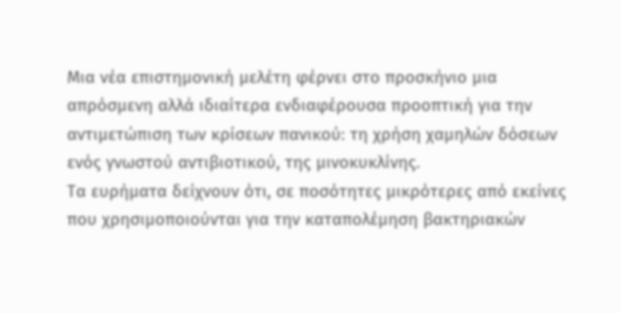Μια νέα επιστημονική μελέτη φέρνει στο προσκήνιο μια απρόσμενη αλλά ιδιαίτερα ενδιαφέρουσα προοπτική για την αντιμετώπιση των κρίσεων πανικού: τη χρήση χαμηλών δόσεων ενός γνωστού αντιβιοτικού, της μινοκυκλίνης.
Τα ευρήματα δείχνουν ότι, σε ποσότητες μικρότερες από εκείνες που χρησιμοποιούνται για την καταπολέμηση βακτηριακών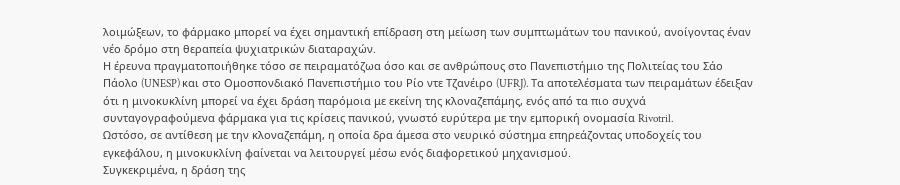λοιμώξεων, το φάρμακο μπορεί να έχει σημαντική επίδραση στη μείωση των συμπτωμάτων του πανικού, ανοίγοντας έναν νέο δρόμο στη θεραπεία ψυχιατρικών διαταραχών.
Η έρευνα πραγματοποιήθηκε τόσο σε πειραματόζωα όσο και σε ανθρώπους στο Πανεπιστήμιο της Πολιτείας του Σάο Πάολο (UNESP) και στο Ομοσπονδιακό Πανεπιστήμιο του Ρίο ντε Τζανέιρο (UFRJ). Τα αποτελέσματα των πειραμάτων έδειξαν ότι η μινοκυκλίνη μπορεί να έχει δράση παρόμοια με εκείνη της κλοναζεπάμης, ενός από τα πιο συχνά συνταγογραφούμενα φάρμακα για τις κρίσεις πανικού, γνωστό ευρύτερα με την εμπορική ονομασία Rivotril.
Ωστόσο, σε αντίθεση με την κλοναζεπάμη, η οποία δρα άμεσα στο νευρικό σύστημα επηρεάζοντας υποδοχείς του εγκεφάλου, η μινοκυκλίνη φαίνεται να λειτουργεί μέσω ενός διαφορετικού μηχανισμού.
Συγκεκριμένα, η δράση της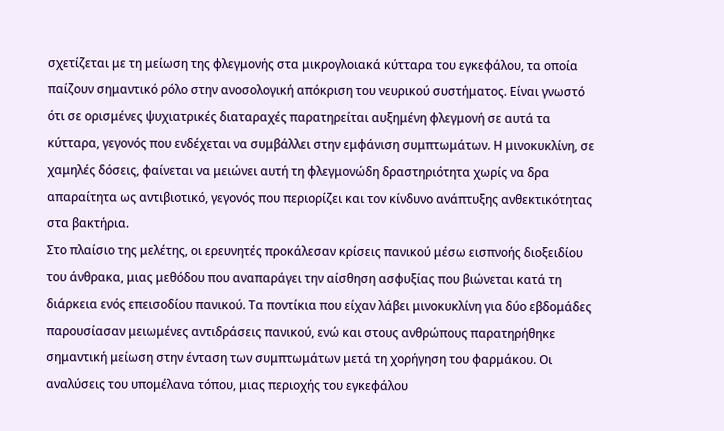σχετίζεται με τη μείωση της φλεγμονής στα μικρογλοιακά κύτταρα του εγκεφάλου, τα οποία παίζουν σημαντικό ρόλο στην ανοσολογική απόκριση του νευρικού συστήματος. Είναι γνωστό ότι σε ορισμένες ψυχιατρικές διαταραχές παρατηρείται αυξημένη φλεγμονή σε αυτά τα κύτταρα, γεγονός που ενδέχεται να συμβάλλει στην εμφάνιση συμπτωμάτων. Η μινοκυκλίνη, σε χαμηλές δόσεις, φαίνεται να μειώνει αυτή τη φλεγμονώδη δραστηριότητα χωρίς να δρα απαραίτητα ως αντιβιοτικό, γεγονός που περιορίζει και τον κίνδυνο ανάπτυξης ανθεκτικότητας στα βακτήρια.
Στο πλαίσιο της μελέτης, οι ερευνητές προκάλεσαν κρίσεις πανικού μέσω εισπνοής διοξειδίου του άνθρακα, μιας μεθόδου που αναπαράγει την αίσθηση ασφυξίας που βιώνεται κατά τη διάρκεια ενός επεισοδίου πανικού. Τα ποντίκια που είχαν λάβει μινοκυκλίνη για δύο εβδομάδες παρουσίασαν μειωμένες αντιδράσεις πανικού, ενώ και στους ανθρώπους παρατηρήθηκε σημαντική μείωση στην ένταση των συμπτωμάτων μετά τη χορήγηση του φαρμάκου. Οι αναλύσεις του υπομέλανα τόπου, μιας περιοχής του εγκεφάλου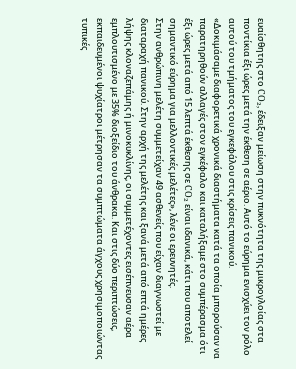ευαίσθητης στο CO₂, έδειξαν μείωση στην πυκνότητα της μικρογλοίας στα ποντίκια έξι ώρες μετά την έκθεση σε αέριο. Αυτό το εύρημα ενισχύει τον ρόλο αυτού του τμήματος του εγκεφάλου στις κρίσεις πανικού.
«Δοκιμάσαμε διαφορετικά χρονικά διαστήματα κατά τα οποία μπορούσαν να παρατηρηθούν αλλαγές στον εγκέφαλο και καταλήξαμε στο συμπέρασμα ότι έξι ώρες μετά από 15 λεπτά έκθεσης σε CO₂ είναι ιδανικά, κάτι που αποτελεί σημαντικό εύρημα για μελλοντικές μελέτες», λένε οι ερευνητές.
Στην ανθρώπινη μελέτη συμμετείχαν 49 ασθενείς που είχαν διαγνωστεί με διαταραχή πανικού. Στην αρχή της μελέτης και ξανά μετά από επτά ημέρες λήψης κλοναζεπάμης ή μινοκυκλίνης, οι συμμετέχοντες εισέπνευσαν αέρα εμπλουτισμένο με 35% διοξείδιο του άνθρακα. Και στις δύο περιπτώσεις, εκπαιδευμένοι ψυχίατροι μέτρησαν τα συμπτώματα άγχους χρησιμοποιώντας τυπικές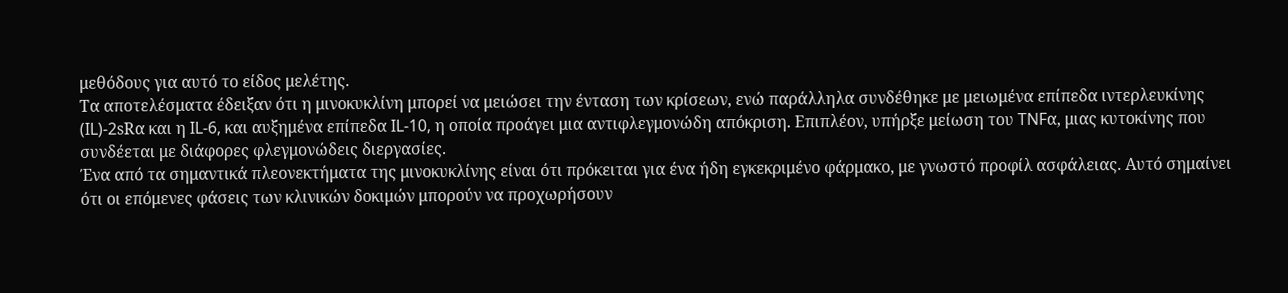μεθόδους για αυτό το είδος μελέτης.
Τα αποτελέσματα έδειξαν ότι η μινοκυκλίνη μπορεί να μειώσει την ένταση των κρίσεων, ενώ παράλληλα συνδέθηκε με μειωμένα επίπεδα ιντερλευκίνης (IL)-2sRα και η IL-6, και αυξημένα επίπεδα IL-10, η οποία προάγει μια αντιφλεγμονώδη απόκριση. Επιπλέον, υπήρξε μείωση του TNFα, μιας κυτοκίνης που συνδέεται με διάφορες φλεγμονώδεις διεργασίες.
Ένα από τα σημαντικά πλεονεκτήματα της μινοκυκλίνης είναι ότι πρόκειται για ένα ήδη εγκεκριμένο φάρμακο, με γνωστό προφίλ ασφάλειας. Αυτό σημαίνει ότι οι επόμενες φάσεις των κλινικών δοκιμών μπορούν να προχωρήσουν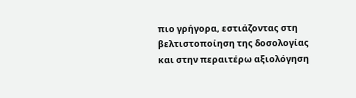πιο γρήγορα, εστιάζοντας στη βελτιστοποίηση της δοσολογίας και στην περαιτέρω αξιολόγηση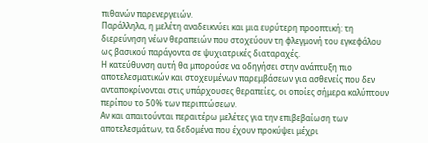πιθανών παρενεργειών.
Παράλληλα, η μελέτη αναδεικνύει και μια ευρύτερη προοπτική: τη διερεύνηση νέων θεραπειών που στοχεύουν τη φλεγμονή του εγκεφάλου ως βασικού παράγοντα σε ψυχιατρικές διαταραχές.
Η κατεύθυνση αυτή θα μπορούσε να οδηγήσει στην ανάπτυξη πιο αποτελεσματικών και στοχευμένων παρεμβάσεων για ασθενείς που δεν ανταποκρίνονται στις υπάρχουσες θεραπείες, οι οποίες σήμερα καλύπτουν περίπου το 50% των περιπτώσεων.
Αν και απαιτούνται περαιτέρω μελέτες για την επιβεβαίωση των αποτελεσμάτων, τα δεδομένα που έχουν προκύψει μέχρι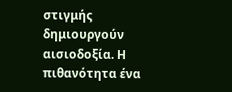στιγμής δημιουργούν αισιοδοξία. Η πιθανότητα ένα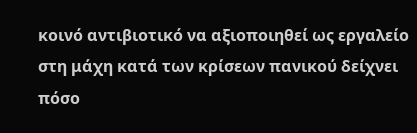κοινό αντιβιοτικό να αξιοποιηθεί ως εργαλείο στη μάχη κατά των κρίσεων πανικού δείχνει πόσο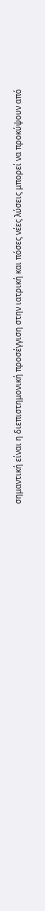σημαντική είναι η διεπιστημονική προσέγγιση στην ιατρική και πόσες νέες λύσεις μπορεί να προκύψουν από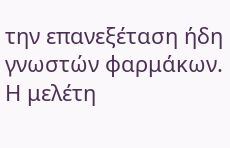την επανεξέταση ήδη γνωστών φαρμάκων.
Η μελέτη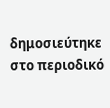δημοσιεύτηκε στο περιοδικό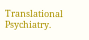Translational Psychiatry.